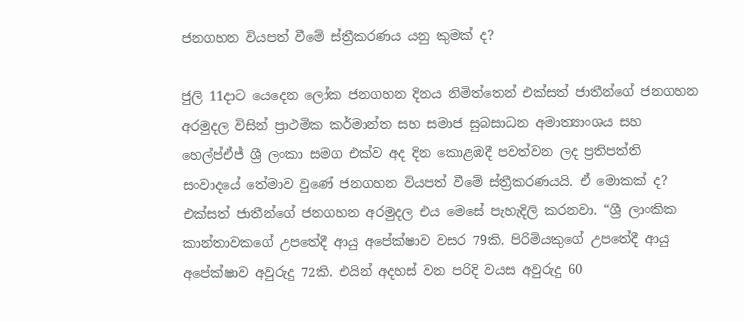ජනගහන වියපත් වීමේ ස්ත්‍රීකරණය යනු කුමක් ද?

ජුලි 11දාට යෙදෙන ලෝක ජනගහන දිනය නිමිත්තෙන් එක්සත් ජාතීන්ගේ ජනගහන අරමුදල විසින් ප්‍රාථමික කර්මාන්ත සහ සමාජ සුබසාධන අමාත්‍යාංශය සහ හෙල්ප්ඒජ් ශ්‍රී ලංකා සමග එක්ව අද දින කොළඹදී පවත්වන ලද ප්‍රතිපත්ති සංවාදයේ තේමාව වුණේ ජනගහන වියපත් වීමේ ස්ත්‍රීකරණයයි. ඒ මොකක් ද?
එක්සත් ජාතීන්ගේ ජනගහන අරමුදල එය මෙසේ පැහැදිලි කරනවා. “ශ්‍රී ලාංකික කාන්තාවකගේ උපතේදී ආයු අපේක්ෂාව වසර 79කි. පිරිමියකුගේ උපතේදී ආයු අපේක්ෂාව අවුරුදු 72කි. එයින් අදහස් වන පරිදි වයස අවුරුදු 60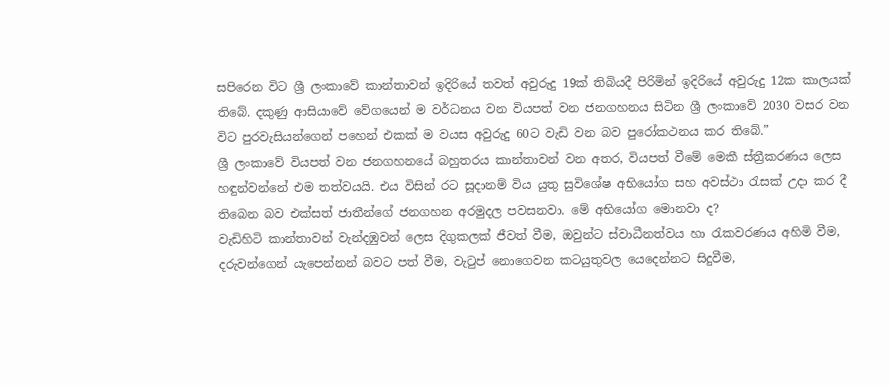සපිරෙන විට ශ්‍රී ලංකාවේ කාන්තාවන් ඉදිරියේ තවත් අවුරුදු 19ක් තිබියදී පිරිමින් ඉදිරියේ අවුරුදු 12ක කාලයක් තිබේ. දකුණු ආසියාවේ වේගයෙන් ම වර්ධනය වන වියපත් වන ජනගහනය සිටින ශ්‍රී ලංකාවේ 2030 වසර වන විට පුරවැසියන්ගෙන් පහෙන් එකක් ම වයස අවුරුදු 60ට වැඩි වන බව පුරෝකථනය කර තිබේ.”
ශ්‍රී ලංකාවේ වියපත් වන ජනගහනයේ බහුතරය කාන්තාවන් වන අතර, වියපත් වීමේ මෙකී ස්ත්‍රීකරණය ලෙස හඳුන්වන්නේ එම තත්වයයි. එය විසින් රට සූදානම් විය යුතු සුවිශේෂ අභියෝග සහ අවස්ථා රැසක් උදා කර දී තිබෙන බව එක්සත් ජාතීන්ගේ ජනගහන අරමුදල පවසනවා. මේ අභියෝග මොනවා ද?
වැඩිහිටි කාන්තාවන් වැන්දඹුවන් ලෙස දිගුකලක් ජීවත් වීම, ඔවුන්ට ස්වාධීනත්වය හා රැකවරණය අහිමි වීම, දරුවන්ගෙන් යැපෙන්නන් බවට පත් වීම, වැටුප් නොගෙවන කටයුතුවල යෙදෙන්නට සිදුවීම,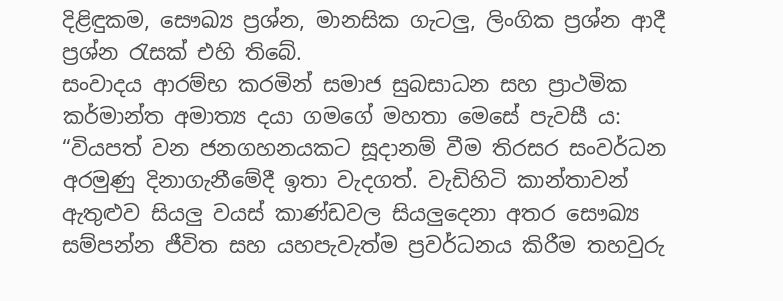දිළිඳුකම, සෞඛ්‍ය ප්‍රශ්න, මානසික ගැටලු, ලිංගික ප්‍රශ්න ආදී ප්‍රශ්න රැසක් එහි තිබේ.
සංවාදය ආරම්භ කරමින් සමාජ සුබසාධන සහ ප්‍රාථමික කර්මාන්ත අමාත්‍ය දයා ගමගේ මහතා මෙසේ පැවසී ය: “වියපත් වන ජනගහනයකට සූදානම් වීම තිරසර සංවර්ධන අරමුණු දිනාගැනීමේදී ඉතා වැදගත්. වැඩිහිටි කාන්තාවන් ඇතුළුව සියලු වයස් කාණ්ඩවල සියලුදෙනා අතර සෞඛ්‍ය සම්පන්න ජීවිත සහ යහපැවැත්ම ප්‍රවර්ධනය කිරීම තහවුරු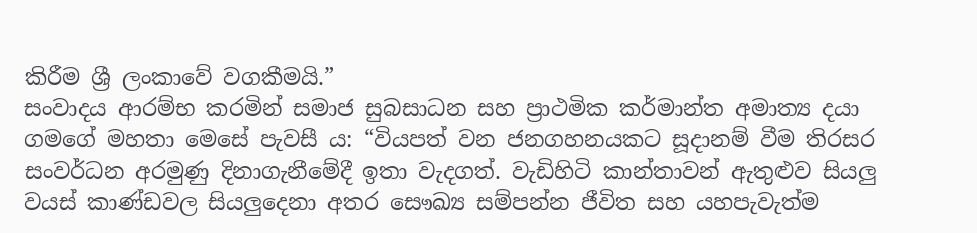කිරීම ශ්‍රී ලංකාවේ වගකීමයි.”
සංවාදය ආරම්භ කරමින් සමාජ සුබසාධන සහ ප්‍රාථමික කර්මාන්ත අමාත්‍ය දයා ගමගේ මහතා මෙසේ පැවසී ය: “වියපත් වන ජනගහනයකට සූදානම් වීම තිරසර සංවර්ධන අරමුණු දිනාගැනීමේදී ඉතා වැදගත්. වැඩිහිටි කාන්තාවන් ඇතුළුව සියලු වයස් කාණ්ඩවල සියලුදෙනා අතර සෞඛ්‍ය සම්පන්න ජීවිත සහ යහපැවැත්ම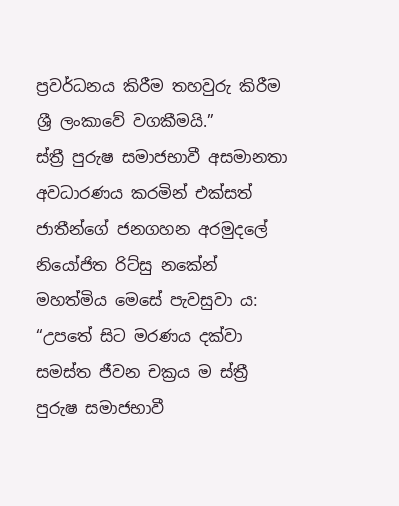ප්‍රවර්ධනය කිරීම තහවුරු කිරීම ශ්‍රී ලංකාවේ වගකීමයි.”
ස්ත්‍රී පුරුෂ සමාජභාවී අසමානතා අවධාරණය කරමින් එක්සත් ජාතීන්ගේ ජනගහන අරමුදලේ නියෝජිත රිට්සු නකේන් මහත්මිය මෙසේ පැවසුවා ය: “උපතේ සිට මරණය දක්වා සමස්ත ජීවන චක්‍රය ම ස්ත්‍රී පුරුෂ සමාජභාවී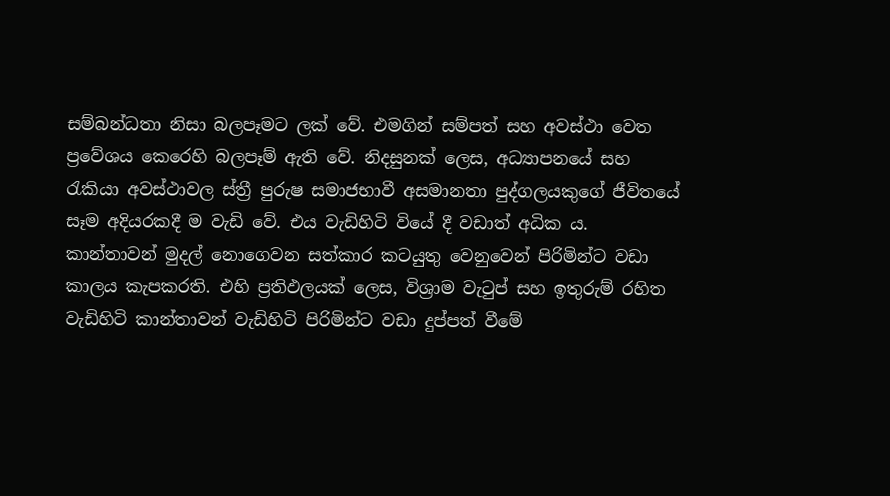සම්බන්ධතා නිසා බලපෑමට ලක් වේ. එමගින් සම්පත් සහ අවස්ථා වෙත ප්‍රවේශය කෙරෙහි බලපෑම් ඇති වේ. නිදසුනක් ලෙස, අධ්‍යාපනයේ සහ රැකියා අවස්ථාවල ස්ත්‍රී පුරුෂ සමාජභාවී අසමානතා පුද්ගලයකුගේ ජීවිතයේ සෑම අදියරකදී ම වැඩි වේ. එය වැඩිහිටි වියේ දී වඩාත් අධික ය. කාන්තාවන් මුදල් නොගෙවන සත්කාර කටයුතු වෙනුවෙන් පිරිමින්ට වඩා කාලය කැපකරති. එහි ප්‍රතිඵලයක් ලෙස, විශ්‍රාම වැටුප් සහ ඉතුරුම් රහිත වැඩිහිටි කාන්තාවන් වැඩිහිටි පිරිමින්ට වඩා දුප්පත් වීමේ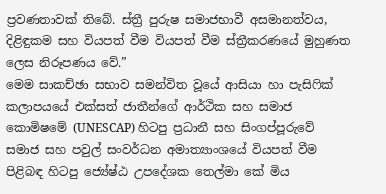ප්‍රවණතාවක් තිබේ. ස්ත්‍රී පුරුෂ සමාජභාවී අසමානත්වය, දිළිඳුකම සහ වියපත් වීම වියපත් වීම ස්ත්‍රීකරණයේ මුහුණත ලෙස නිරූපණය වේ.”
මෙම සාකච්ඡා සභාව සමන්විත වූයේ ආසියා හා පැසිෆික් කලාපයයේ එක්සත් ජාතීන්ගේ ආර්ථික සහ සමාජ කොමිෂමේ (UNESCAP) හිටපු ප්‍රධානී සහ සිංගප්පූරුවේ සමාජ සහ පවුල් සංවර්ධන අමාත්‍යාංශයේ වියපත් වීම පිළිබඳ හිටපු ජ්‍යේෂ්ඨ උපදේශක තෙල්මා කේ මිය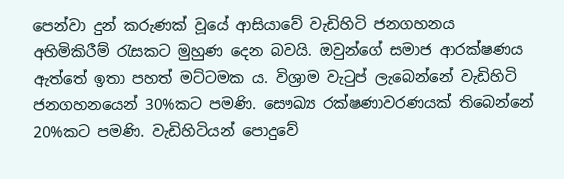පෙන්වා දුන් කරුණක් වූයේ ආසියාවේ වැඩිහිටි ජනගහනය අහිමිකිරීම් රැසකට මුහුණ දෙන බවයි. ඔවුන්ගේ සමාජ ආරක්ෂණය ඇත්තේ ඉතා පහත් මට්ටමක ය. විශ්‍රාම වැටුප් ලැබෙන්නේ වැඩිහිටි ජනගහනයෙන් 30%කට පමණි. සෞඛ්‍ය රක්ෂණාවරණයක් තිබෙන්නේ 20%කට පමණි. වැඩිහිටියන් පොදුවේ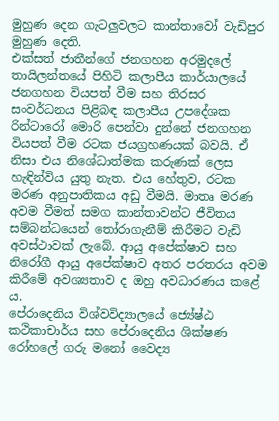මුහුණ දෙන ගැටලුවලට කාන්තාවෝ වැඩිපුර මුහුණ දෙති.
එක්සත් ජාතීන්ගේ ජනගහන අරමුදලේ තායිලන්තයේ පිහිටි කලාපීය කාර්යාලයේ ජනගහන වියපත් වීම සහ තිරසර සංවර්ධනය පිළිබඳ කලාපීය උපදේශක රින්ටාරෝ මොරි පෙන්වා දුන්නේ ජනගහන වියපත් වීම රටක ජයග්‍රහණයක් බවයි. ඒ නිසා එය නිශේධාත්මක කරුණක් ලෙස හැඳින්විය යුතු නැත. එය හේතුව, රටක මරණ අනුපාතිකය අඩු වීමයි. මාතෘ මරණ අවම වීමත් සමග කාන්තාවන්ට ජීවිතය සම්බන්ධයෙන් තෝරාගැනීම් කිරීමට වැඩි අවස්ථාවක් ලැබේ. ආයු අපේක්ෂාව සහ නිරෝගී ආයු අපේක්ෂාව අතර පරතරය අවම කිරීමේ අවශ්‍යතාව ද ඔහු අවධාරණය කළේ ය.
පේරාදෙනිය විශ්වවිද්‍යාලයේ ජ්‍යේෂ්ඨ කථිකාචාර්ය සහ පේරාදෙනිය ශික්ෂණ රෝහලේ ගරු මනෝ වෛද්‍ය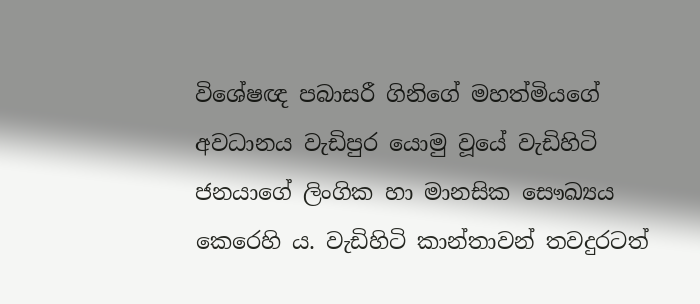විශේෂඥ පබාසරී ගිනිගේ මහත්මියගේ අවධානය වැඩිපුර යොමු වූයේ වැඩිහිටි ජනයාගේ ලිංගික හා මානසික සෞඛ්‍යය කෙරෙහි ය. වැඩිහිටි කාන්තාවන් තවදුරටත්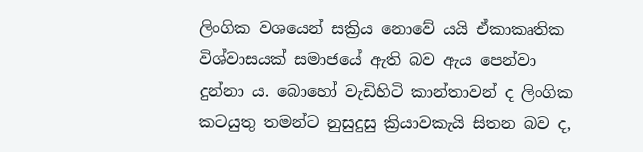ලිංගික වශයෙන් සක්‍රිය නොවේ යයි ඒකාකෘතික විශ්වාසයක් සමාජයේ ඇති බව ඇය පෙන්වා දුන්නා ය. බොහෝ වැඩිහිටි කාන්තාවන් ද ලිංගික කටයුතු තමන්ට නුසුදුසු ක්‍රියාවකැයි සිතන බව ද,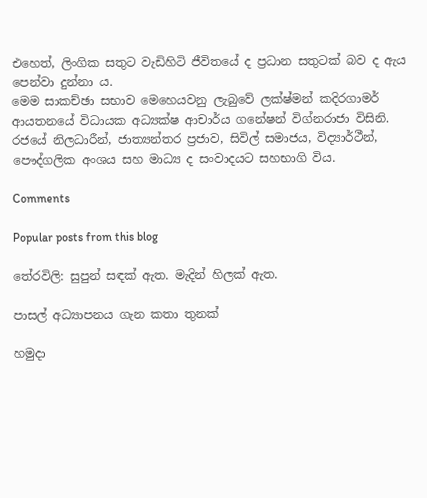එහෙත්, ලිංගික සතුට වැඩිහිටි ජීවිතයේ ද ප්‍රධාන සතුටක් බව ද ඇය පෙන්වා දුන්නා ය.
මෙම සාකච්ඡා සභාව මෙහෙයවනු ලැබුවේ ලක්ෂ්මන් කදිරගාමර් ආයතනයේ විධායක අධ්‍යක්ෂ ආචාර්ය ගනේෂන් විග්නරාජා විසිනි. රජයේ නිලධාරීන්, ජාත්‍යන්තර ප්‍රජාව, සිවිල් සමාජය, විද්‍යාර්ථීන්, පෞද්ගලික අංශය සහ මාධ්‍ය ද සංවාදයට සහභාගි විය.

Comments

Popular posts from this blog

තේරවිලි: සුපුන් සඳක් ඇත. මැදින් හිලක් ඇත.

පාසල් අධ්‍යාපනය ගැන කතා තුනක්

හමුදා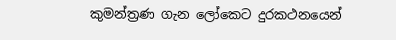කුමන්ත්‍රණ ගැන ලෝකෙට දුරකථනයෙන්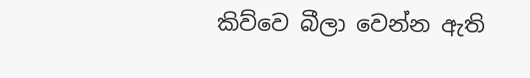කිව්වෙ බීලා වෙන්න ඇති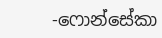-ෆොන්සේකා